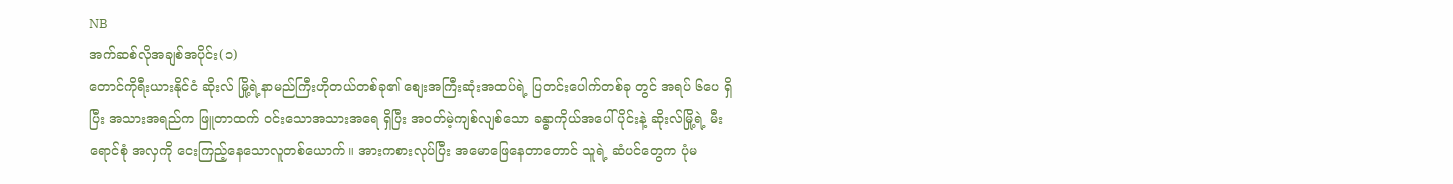NB
အက်ဆစ်လိုအချစ်အပိုင်း(၁)
တောင်ကိုရီးယားနိုင်ငံ ဆိုးလ် မြို့ရဲ့နာမည်ကြီးဟိုတယ်တစ်ခု၏ စျေးအကြီးဆုံးအထပ်ရဲ့ ပြတင်းပေါက်တစ်ခု တွင် အရပ် ၆ပေ ရှိပြီး အသားအရည်က ဖြူတာထက် ဝင်းသောအသားအရေ ရှိပြီး အဝတ်မဲ့ကျစ်လျစ်သော ခန္ဓာကိုယ်အပေါ်ပိုင်းနဲ့ ဆိုးလ်မြို့ရဲ့ မီးရောင်စုံ အလှကို ငေးကြည့်နေသောလူတစ်ယောက်။ အားကစားလုပ်ပြီး အမောဖြေနေတာတောင် သူရဲ့ ဆံပင်တွေက ပုံမ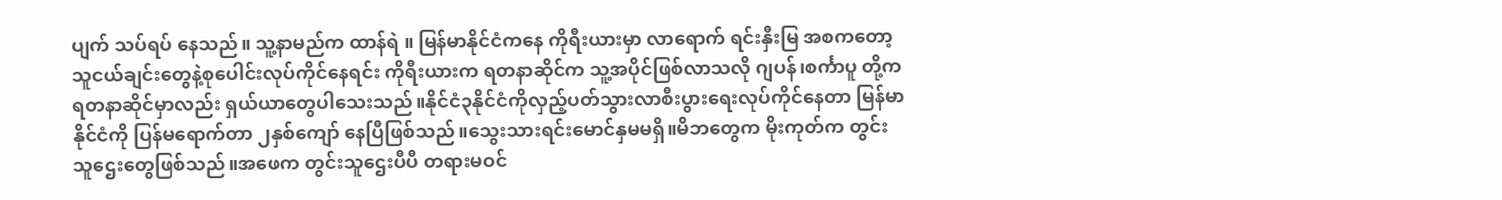ပျက် သပ်ရပ် နေသည်။ သူ့နာမည်က ထာန်ရဲ ။ မြန်မာနိုင်ငံကနေ ကိုရီးယားမှာ လာရောက် ရင်းနှီးမြ အစကတော့ သူငယ်ချင်းတွေနဲ့စုပေါင်းလုပ်ကိုင်နေရင်း ကိုရီးယားက ရတနာဆိုင်က သူ့အပိုင်ဖြစ်လာသလို ဂျပန်၊စင်္ကာပူ တို့က ရတနာဆိုင်မှာလည်း ရှယ်ယာတွေပါသေးသည်။နိုင်ငံ၃နိုင်ငံကိုလှည့်ပတ်သွားလာစီးပွားရေးလုပ်ကိုင်နေတာ မြန်မာနိုင်ငံကို ပြန်မရောက်တာ ၂နှစ်ကျော် နေပြီဖြစ်သည်။သွေးသားရင်းမောင်နှမမရှိ။မိဘတွေက မိုးကုတ်က တွင်းသူဌေးတွေဖြစ်သည်။အဖေက တွင်းသူဌေးပီပီ တရားမဝင်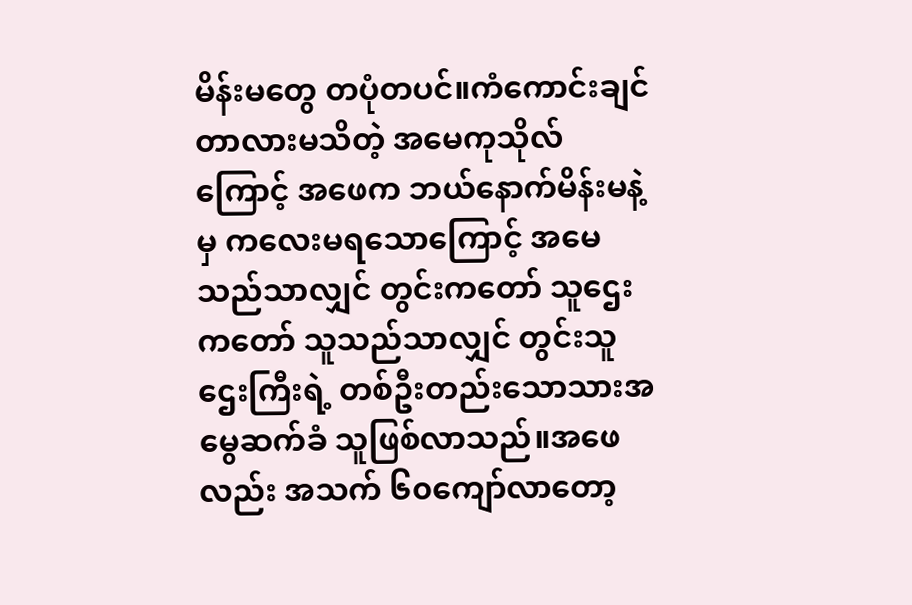မိန်းမတွေ တပုံတပင်။ကံကောင်းချင်တာလားမသိတဲ့ အမေကုသိုလ်ကြောင့် အဖေက ဘယ်နောက်မိန်းမနဲ့မှ ကလေးမရသောကြောင့် အမေသည်သာလျှင် တွင်းကတော် သူဌေးကတော် သူသည်သာလျှင် တွင်းသူဌေးကြီးရဲ့ တစ်ဦးတည်းသောသားအမွေဆက်ခံ သူဖြစ်လာသည်။အဖေလည်း အသက် ၆၀ကျော်လာတော့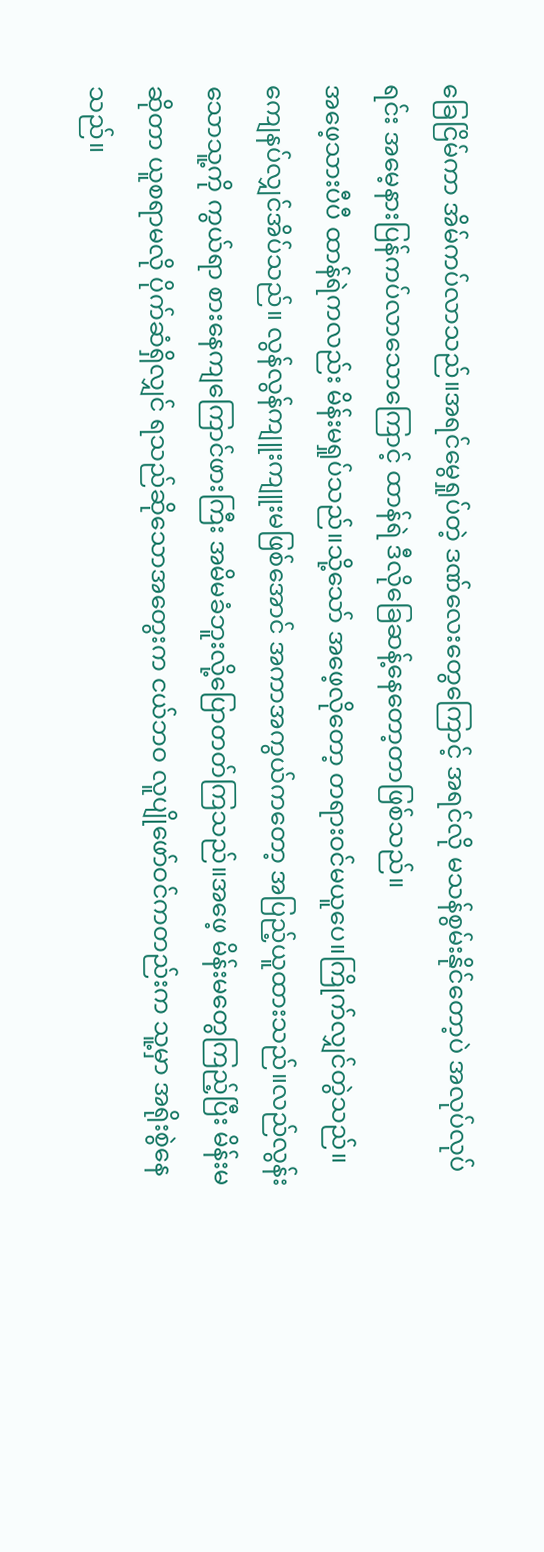ခြေငြိမ်ကာ အိမ်ကပ်လာသည်။အရင်မွေရှုပ်တဲ့ ဒဏ်လေးတွေကြောင့် အရင်လို မသန်စွမ်းနိုင်တော့ပဲ အလုပ်လုပ်ရင်း အမေ့နားပြန်ကပ်လာသောကြောင့် ထာန်ရဲ ဒီလိုခြေဆန့်နေတော့တာဖြစ်သည်။
အဖေ့သားပီပီ ထာန်ရဲကလည်း မိန်းမရှုပ်သည်။သို့သော် အဖေ့လိုတော့ တရားဝင်မယူပေ။ကြိုက်လျှင်တွဲသည်။ကျေနပ်လျှင်အိပ်သည်။ လွန်လွန်ကျူးကျူးမဖြစ်အောင် အကာအကွယ်ကတော့ အပြည့်ယူထားသည်။လည်လွန်းသောသူ့ကို ကွယ်ရာ စားနေကျကြောင်ဖားကြီး အမိမခံဘူးလို့ပြောတတ်ကြသည်။အဖေ့ မိန်းမတွေကြည့်ပြီး မိန်းမဆိုတာ ယူစရာမလို ပိုက်ဆံရှိလျှင် ရသည်ဆိုသောအတွေးက ငယ်ဘဝ လူပျိုဖော်ဝင်ကတည်းက သူ့မှာ အရိုးစွဲနေသည်။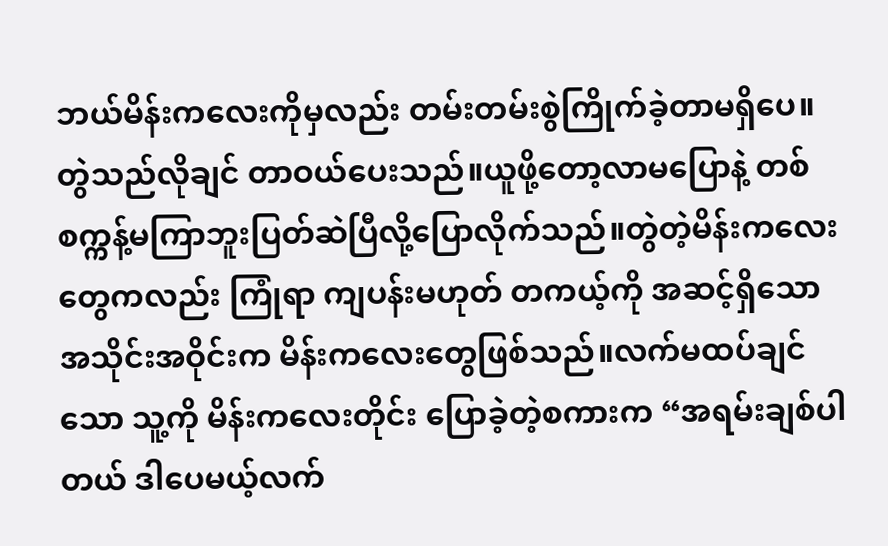ဘယ်မိန်းကလေးကိုမှလည်း တမ်းတမ်းစွဲကြိုက်ခဲ့တာမရှိပေ။တွဲသည်လိုချင် တာဝယ်ပေးသည်။ယူဖို့တော့လာမပြောနဲ့ တစ်စက္ကန့်မကြာဘူးပြတ်ဆဲပြီလို့ပြောလိုက်သည်။တွဲတဲ့မိန်းကလေးတွေကလည်း ကြုံရာ ကျပန်းမဟုတ် တကယ့်ကို အဆင့်ရှိသော အသိုင်းအဝိုင်းက မိန်းကလေးတွေဖြစ်သည်။လက်မထပ်ချင်သော သူ့ကို မိန်းကလေးတိုင်း ပြောခဲ့တဲ့စကားက “အရမ်းချစ်ပါတယ် ဒါပေမယ့်လက်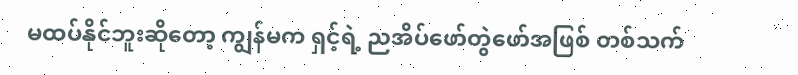မထပ်နိုင်ဘူးဆိုတော့ ကျွန်မက ရှင့်ရဲ့ ညအိပ်ဖော်တွဲဖော်အဖြစ် တစ်သက်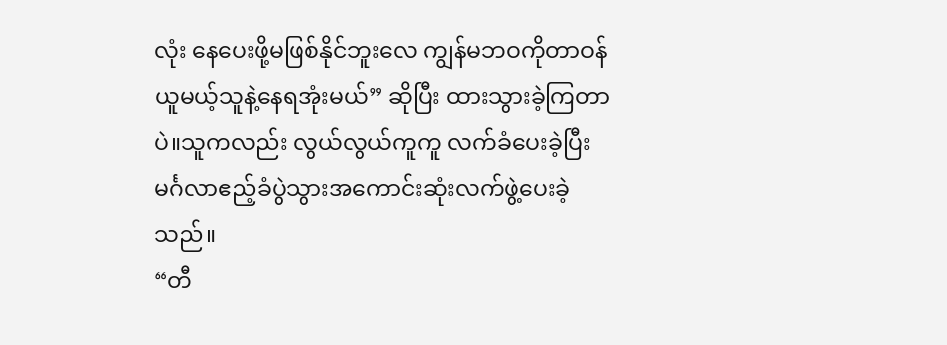လုံး နေပေးဖို့မဖြစ်နိုင်ဘူးလေ ကျွန်မဘဝကိုတာဝန်ယူမယ့်သူနဲ့နေရအုံးမယ်” ဆိုပြီး ထားသွားခဲ့ကြတာပဲ။သူကလည်း လွယ်လွယ်ကူကူ လက်ခံပေးခဲ့ပြီး မင်္ဂလာဧည့်ခံပွဲသွားအကောင်းဆုံးလက်ဖွဲ့ပေးခဲ့သည်။
“တီ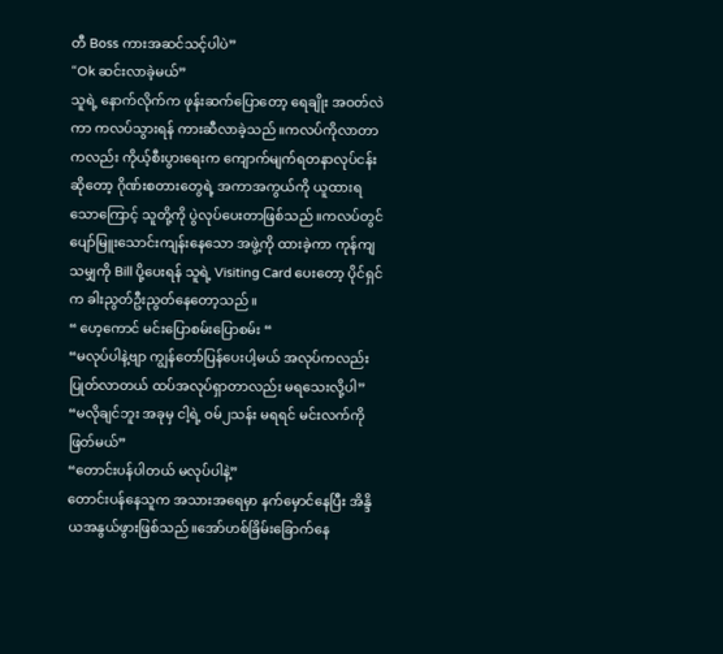တီ Boss ကားအဆင်သင့်ပါပဲ”
“Ok ဆင်းလာခဲ့မယ်”
သူရဲ့ နောက်လိုက်က ဖုန်းဆက်ပြောတော့ ရေချိုး အဝတ်လဲကာ ကလပ်သွားရန် ကားဆီလာခဲ့သည်။ကလပ်ကိုလာတာကလည်း ကိုယ့်စီးပွားရေးက ကျောက်မျက်ရတနာလုပ်ငန်းဆိုတော့ ဂိုဏ်းစတားတွေရဲ့ အကာအကွယ်ကို ယူထားရသောကြောင့် သူတို့ကို ပွဲလုပ်ပေးတာဖြစ်သည်။ကလပ်တွင် ပျော်မြူးသောင်းကျန်းနေသော အဖွဲ့ကို ထားခဲ့ကာ ကုန်ကျသမျှကို Bill ပို့ပေးရန် သူရဲ့ Visiting Card ပေးတော့ ပိုင်ရှင်က ခါးညွတ်ဦးညွတ်နေတော့သည်။
“ ဟေ့ကောင် မင်းပြောစမ်းပြောစမ်း “
“မလုပ်ပါနဲ့ဗျာ ကျွန်တော်ပြန်ပေးပါ့မယ် အလုပ်ကလည်းပြုတ်လာတယ် ထပ်အလုပ်ရှာတာလည်း မရသေးလို့ပါ”
“မလိုချင်ဘူး အခုမှ ငါ့ရဲ့ ဝမ်၂သန်း မရရင် မင်းလက်ကို ဖြတ်မယ်”
“တောင်းပန်ပါတယ် မလုပ်ပါနဲ့”
တောင်းပန်နေသူက အသားအရေမှာ နက်မှောင်နေပြီး အိန္ဒိယအနွယ်ဖွားဖြစ်သည်။အော်ဟစ်ခြိမ်းခြောက်နေ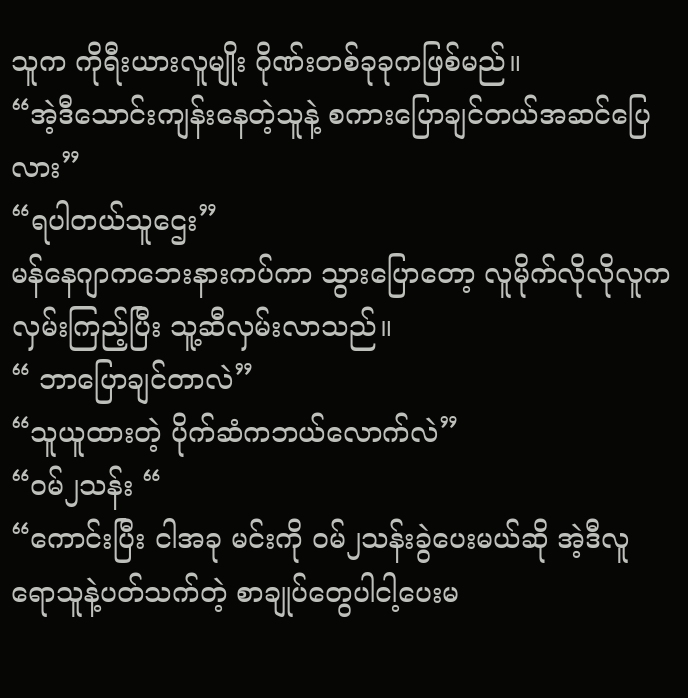သူက ကိုရီးယားလူမျိုး ဂိုဏ်းတစ်ခုခုကဖြစ်မည်။
“အဲ့ဒီသောင်းကျန်းနေတဲ့သူနဲ့ စကားပြောချင်တယ်အဆင်ပြေလား”
“ရပါတယ်သူဌေး”
မန်နေဂျာကဘေးနားကပ်ကာ သွားပြောတော့ လူမိုက်လိုလိုလူက လှမ်းကြည့်ပြီး သူ့ဆီလှမ်းလာသည်။
“ ဘာပြောချင်တာလဲ”
“သူယူထားတဲ့ ပိုက်ဆံကဘယ်လောက်လဲ”
“ဝမ်၂သန်း “
“ကောင်းပြီး ငါအခု မင်းကို ဝမ်၂သန်းခွဲပေးမယ်ဆို အဲ့ဒီလူရောသူနဲ့ပတ်သက်တဲ့ စာချုပ်တွေပါငါ့ပေးမ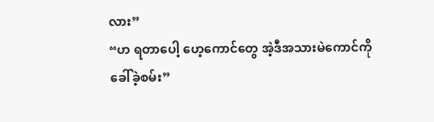လား”
“ဟ ရတာပေါ့ ဟေ့ကောင်တွေ အဲ့ဒီအသားမဲကောင်ကိုခေါ်ခဲ့စမ်း”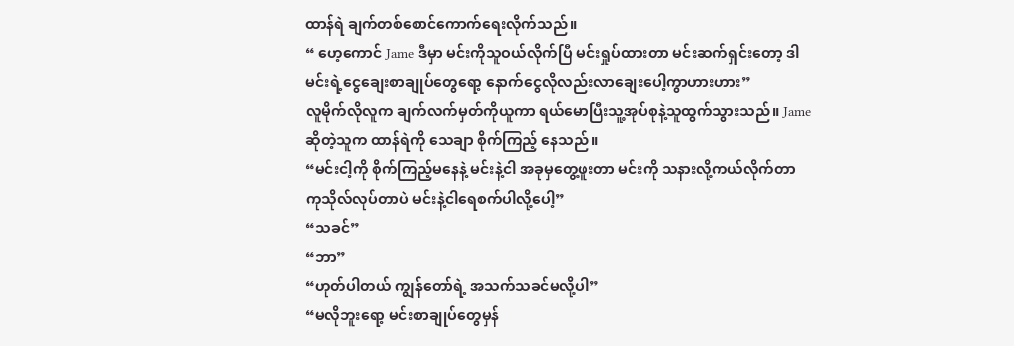ထာန်ရဲ ချက်တစ်စောင်ကောက်ရေးလိုက်သည်။
“ ဟေ့ကောင် Jame ဒီမှာ မင်းကိုသူဝယ်လိုက်ပြီ မင်းရှုပ်ထားတာ မင်းဆက်ရှင်းတော့ ဒါမင်းရဲ့ငွေချေးစာချုပ်တွေရော့ နောက်ငွေလိုလည်းလာချေးပေါ့ကွာဟားဟား”
လူမိုက်လိုလူက ချက်လက်မှတ်ကိုယူကာ ရယ်မောပြီးသူ့အုပ်စုနဲ့သူထွက်သွားသည်။ Jame ဆိုတဲ့သူက ထာန်ရဲကို သေချာ စိုက်ကြည့် နေသည်။
“မင်းငါ့ကို စိုက်ကြည့်မနေနဲ့ မင်းနဲ့ငါ အခုမှတွေ့ဖူးတာ မင်းကို သနားလို့ကယ်လိုက်တာ ကုသိုလ်လုပ်တာပဲ မင်းနဲ့ငါရေစက်ပါလို့ပေါ့”
“သခင်”
“ဘာ”
“ဟုတ်ပါတယ် ကျွန်တော်ရဲ့ အသက်သခင်မလို့ပါ”
“မလိုဘူးရော့ မင်းစာချုပ်တွေမှန်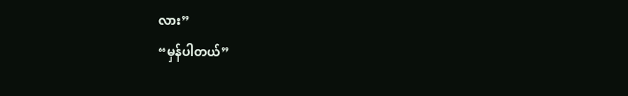လား”
“မှန်ပါတယ်”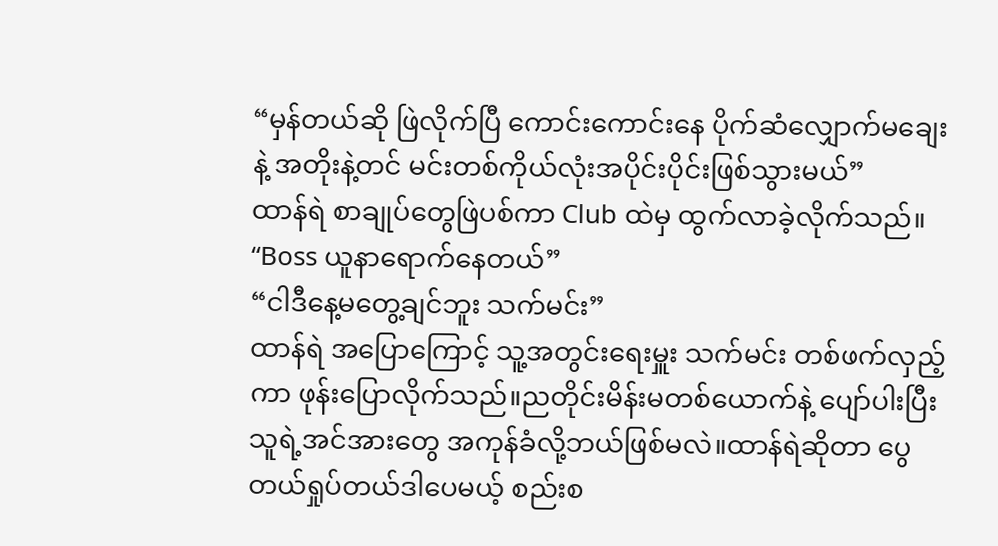“မှန်တယ်ဆို ဖြဲလိုက်ပြီ ကောင်းကောင်းနေ ပိုက်ဆံလျှောက်မချေးနဲ့ အတိုးနဲ့တင် မင်းတစ်ကိုယ်လုံးအပိုင်းပိုင်းဖြစ်သွားမယ်”
ထာန်ရဲ စာချုပ်တွေဖြဲပစ်ကာ Club ထဲမှ ထွက်လာခဲ့လိုက်သည်။
“Boss ယူနာရောက်နေတယ်”
“ငါဒီနေ့မတွေ့ချင်ဘူး သက်မင်း”
ထာန်ရဲ အပြောကြောင့် သူ့အတွင်းရေးမှူး သက်မင်း တစ်ဖက်လှည့်ကာ ဖုန်းပြောလိုက်သည်။ညတိုင်းမိန်းမတစ်ယောက်နဲ့ ပျော်ပါးပြီး သူရဲ့အင်အားတွေ အကုန်ခံလို့ဘယ်ဖြစ်မလဲ။ထာန်ရဲဆိုတာ ပွေတယ်ရှုပ်တယ်ဒါပေမယ့် စည်းစ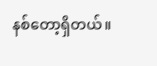နစ်တော့ရှိတယ်။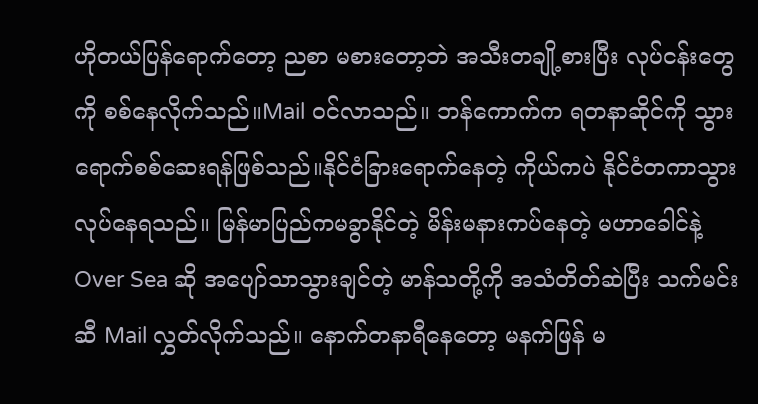ဟိုတယ်ပြန်ရောက်တော့ ညစာ မစားတော့ဘဲ အသီးတချို့စားပြီး လုပ်ငန်းတွေကို စစ်နေလိုက်သည်။Mail ဝင်လာသည်။ ဘန်ကောက်က ရတနာဆိုင်ကို သွားရောက်စစ်ဆေးရန်ဖြစ်သည်။နိုင်ငံခြားရောက်နေတဲ့ ကိုယ်ကပဲ နိုင်ငံတကာသွားလုပ်နေရသည်။ မြန်မာပြည်ကမခွာနိုင်တဲ့ မိန်းမနားကပ်နေတဲ့ မဟာခေါင်နဲ့ Over Sea ဆို အပျော်သာသွားချင်တဲ့ မာန်သတို့ကို အသံတိတ်ဆဲပြီး သက်မင်းဆီ Mail လွှတ်လိုက်သည်။ နောက်တနာရီနေတော့ မနက်ဖြန် မ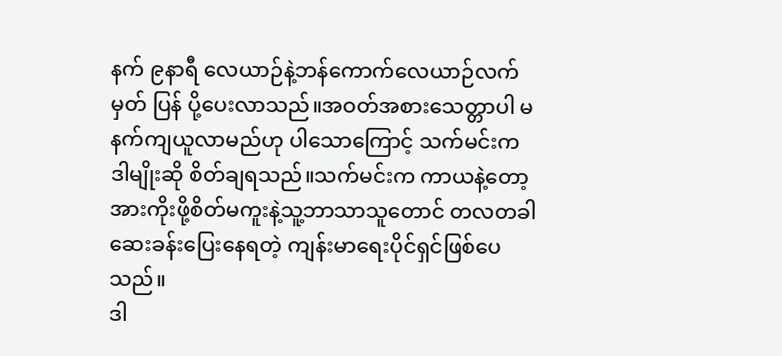နက် ၉နာရီ လေယာဉ်နဲ့ဘန်ကောက်လေယာဉ်လက်မှတ် ပြန် ပို့ပေးလာသည်။အဝတ်အစားသေတ္တာပါ မနက်ကျယူလာမည်ဟု ပါသောကြောင့် သက်မင်းက ဒါမျိုးဆို စိတ်ချရသည်။သက်မင်းက ကာယနဲ့တော့ အားကိုးဖို့စိတ်မကူးနဲ့သူ့ဘာသာသူတောင် တလတခါ ဆေးခန်းပြေးနေရတဲ့ ကျန်းမာရေးပိုင်ရှင်ဖြစ်ပေသည်။
ဒါ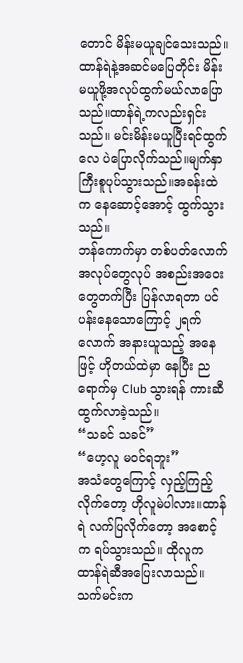တောင် မိန်းမယူချင်သေးသည်။ထာန်ရဲနဲ့အဆင်မပြေတိုင်း မိန်းမယူဖို့အလုပ်ထွက်မယ်လာပြောသည်။ထာန်ရဲ့ကလည်းရှင်းသည်။ မင်းမိန်းမယူပြီးရင်ထွက်လေ ပဲပြောလိုက်သည်။မျက်နှာကြီးစူပုပ်သွားသည်။အခန်းထဲက နေဆောင့်အောင့် ထွက်သွားသည်။
ဘန်ကောက်မှာ တစ်ပတ်လောက်အလုပ်တွေလုပ် အစည်းအဝေးတွေတက်ပြီး ပြန်လာရတာ ပင်ပန်းနေသောကြောင့် ၂ရက်လောက် အနားယူသည့် အနေဖြင့် ဟိုတယ်ထဲမှာ နေပြီး ညရောက်မှ Club သွားရန် ကားဆီထွက်လာခဲ့သည်။
“သခင် သခင်”
“ဟေ့လူ မဝင်ရဘူး”
အသံတွေကြောင့် လှည့်ကြည့်လိုက်တော့ ဟိုလူမဲပါလား။ထာန်ရဲ လက်ပြလိုက်တော့ အစောင့်က ရပ်သွားသည်။ ထိုလူက ထာန်ရဲဆီအပြေးလာသည်။သက်မင်းက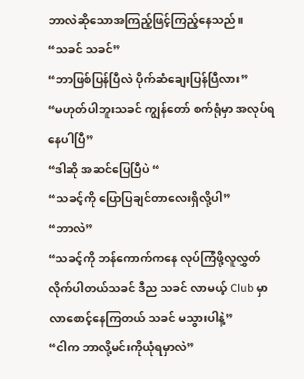ဘာလဲဆိုသောအကြည့်ဖြင့်ကြည့်နေသည်။
“သခင် သခင်”
“ဘာဖြစ်ပြန်ပြီလဲ ပိုက်ဆံချေးပြန်ပြီလား”
“မဟုတ်ပါဘူးသခင် ကျွန်တော် စက်ရုံမှာ အလုပ်ရနေပါပြီ”
“ဒါဆို အဆင်ပြေပြီပဲ “
“သခင့်ကို ပြောပြချင်တာလေးရှိလို့ပါ”
“ဘာလဲ”
“သခင့်ကို ဘန်ကောက်ကနေ လုပ်ကြံဖို့လူလွှတ်လိုက်ပါတယ်သခင် ဒီည သခင် လာမယ့် Club မှာ လာစောင့်နေကြတယ် သခင် မသွားပါနဲ့”
“ငါက ဘာလို့မင်းကိုယုံရမှာလဲ”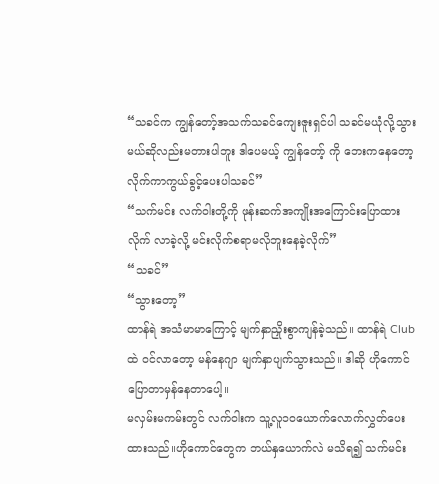“သခင်က ကျွန်တော့်အသက်သခင်ကျေးဇူးရှင်ပါ သခင်မယုံလို့သွားမယ်ဆိုလည်းမတားပါဘူး ဒါပေမယ့် ကျွန်တော့် ကို ဘေးကနေတော့ လိုက်ကာကွယ်ခွင့်ပေးပါသခင်”
“သက်မင်း လက်ဝါးတို့ကို ဖုန်းဆက်အကျိုးအကြောင်းပြောထားလိုက် လာခဲ့လို့ မင်းလိုက်စရာမလိုဘူးနေခဲ့လိုက်”
“သခင်”
“သွားတော့”
ထာန်ရဲ အသံမာမာကြောင့် မျက်နှာညှိုးစွာကျန်ခဲ့သည်။ ထာန်ရဲ Club ထဲ ဝင်လာတော့ မန်နေဂျာ မျက်နှာပျက်သွားသည်။ ဒါဆို ဟိုကောင်ပြောတာမှန်နေတာပေါ့။
မလှမ်းမကမ်းတွင် လက်ဝါးက သူ့လူ၁၀ယောက်လောက်လွှတ်ပေးထားသည်။ဟိုကောင်တွေက ဘယ်နှယောက်လဲ မသိရ၍ သက်မင်း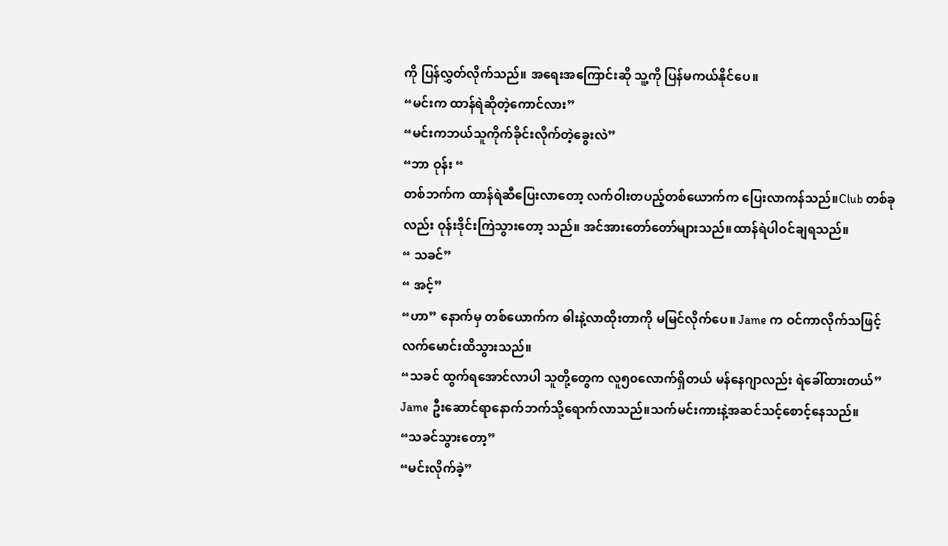ကို ပြန်လွှတ်လိုက်သည်။ အရေးအကြောင်းဆို သူ့ကို ပြန်မကယ်နိုင်ပေ။
“မင်းက ထာန်ရဲဆိုတဲ့ကောင်လား”
“မင်းကဘယ်သူကိုက်ခိုင်းလိုက်တဲ့ခွေးလဲ”
“ဘာ ဝုန်း “
တစ်ဘက်က ထာန်ရဲဆီပြေးလာတော့ လက်ဝါးတပည့်တစ်ယောက်က ပြေးလာကန်သည်။Club တစ်ခုလည်း ဝုန်းဒိုင်းကြဲသွားတော့ သည်။ အင်အားတော်တော်များသည်။ထာန်ရဲပါဝင်ချရသည်။
“ သခင်”
“ အင့်”
“ဟာ” နောက်မှ တစ်ယောက်က ဓါးနဲ့လာထိုးတာကို မမြင်လိုက်ပေ။ Jame က ဝင်ကာလိုက်သဖြင့် လက်မောင်းထိသွားသည်။
“သခင် ထွက်ရအောင်လာပါ သူတို့တွေက လူ၅၀လောက်ရှိတယ် မန်နေဂျာလည်း ရဲခေါ်ထားတယ်”
Jame ဦးဆောင်ရာနောက်ဘက်သို့ရောက်လာသည်။သက်မင်းကားနဲ့အဆင်သင့်စောင့်နေသည်။
“သခင်သွားတော့”
“မင်းလိုက်ခဲ့”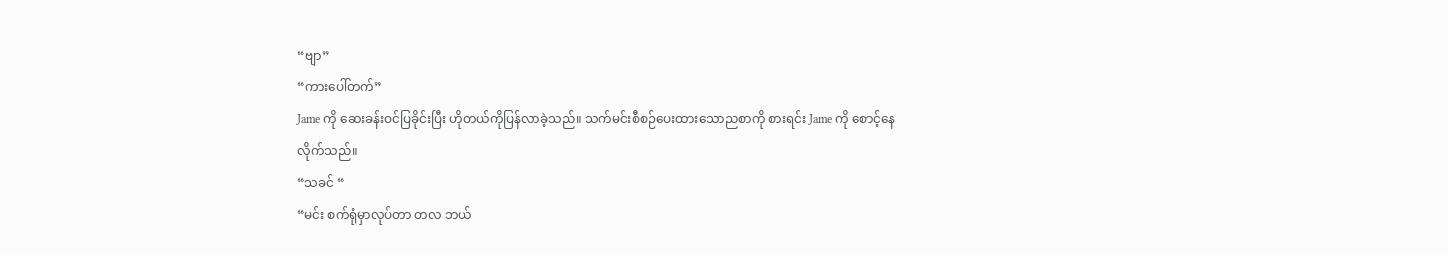“ဗျာ”
“ကားပေါ်တက်”
Jame ကို ဆေးခန်းဝင်ပြခိုင်းပြီး ဟိုတယ်ကိုပြန်လာခဲ့သည်။ သက်မင်းစီစဉ်ပေးထားသောညစာကို စားရင်း Jame ကို စောင့်နေလိုက်သည်။
“သခင် “
“မင်း စက်ရုံမှာလုပ်တာ တလ ဘယ်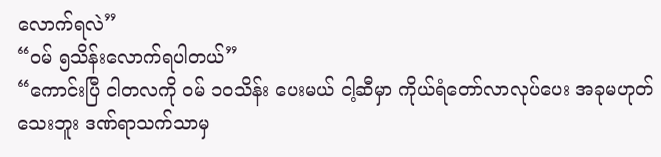လောက်ရလဲ”
“ဝမ် ၅သိန်းလောက်ရပါတယ်”
“ကောင်းပြီ ငါတလကို ဝမ် ၁၀သိန်း ပေးမယ် ငါ့ဆီမှာ ကိုယ်ရံတော်လာလုပ်ပေး အခုမဟုတ်သေးဘူး ဒဏ်ရာသက်သာမှ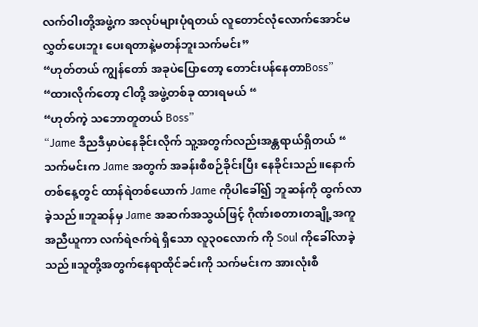လက်ဝါးတို့အဖွဲ့က အလုပ်များပုံရတယ် လူတောင်လုံလောက်အောင်မလွှတ်ပေးဘူး ပေးရတာနဲ့မတန်ဘူးသက်မင်း”
“ဟုတ်တယ် ကျွန်တော် အခုပဲပြောတော့ တောင်းပန်နေတာBoss”
“ထားလိုက်တော့ ငါတို့ အဖွဲ့တစ်ခု ထားရမယ် “
“ဟုတ်ကဲ့ သဘောတူတယ် Boss”
“Jame ဒီညဒီမှာပဲနေခိုင်းလိုက် သူ့အတွက်လည်းအန္တရာယ်ရှိတယ် “
သက်မင်းက Jame အတွက် အခန်းစီစဉ်ခိုင်းပြီး နေခိုင်းသည်။နောက်တစ်နေ့တွင် ထာန်ရဲတစ်ယောက် Jame ကိုပါခေါ်၍ ဘူဆန်ကို ထွက်လာခဲ့သည်။ဘူဆန်မှ Jame အဆက်အသွယ်ဖြင့် ဂိုဏ်းစတားတချို့အကူအညီယူကာ လက်ရဲဇက်ရဲ ရှိသော လူ၃၀လောက် ကို Soul ကိုခေါ်လာခဲ့သည်။သူတို့အတွက်နေရာထိုင်ခင်းကို သက်မင်းက အားလုံးစီ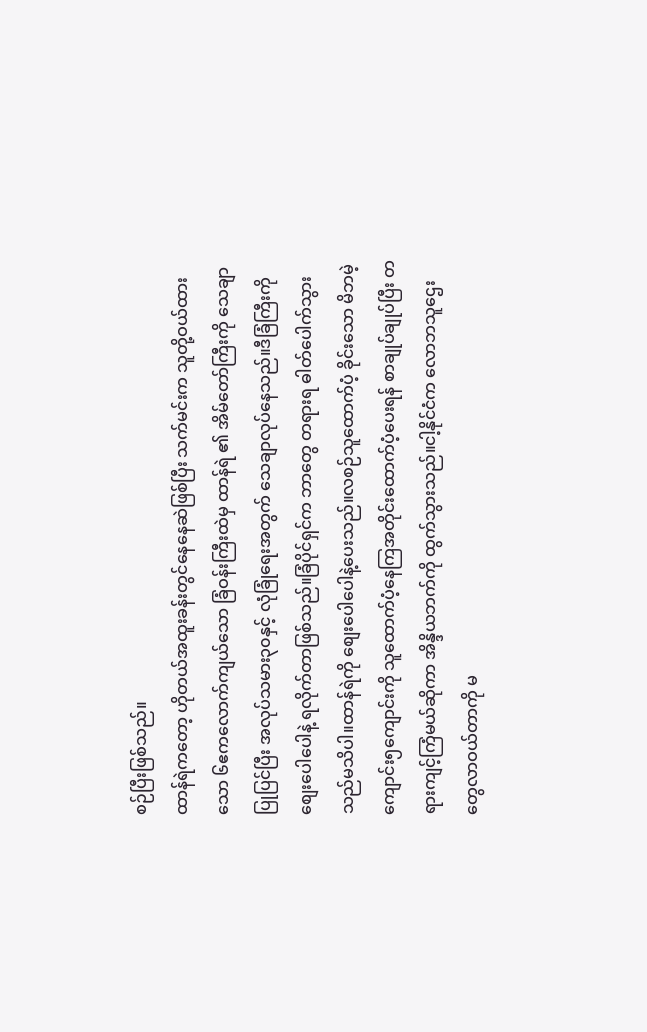စဉ်ပြီးဖြစ်သည်။
ထာန်ရဲကတော့ ဟိုတယ်အထူးခန်းတွင်နေနေဆဲဖြစ်ပြီး သက်မင်းက သူတို့ဝယ်ထားသော ၆ဧကလောက်ကျယ်သော ခြံဝန်းကြီးထဲမှ ထာန်ရဲ ၏ အိမ်တော်ကြီးကို သေချာ ပြုပြင်ပြီး အလုပ်သမား၃၀နှင့် လုံခြုံရေးအတွက် သေချာလုပ်နေသည်။ဒီခြံကြီးကို စျေးပေါပေါနဲ့ ရလိုက်တာဖြစ်သည်။ခြံပိုင်ရှင်က ဘာတွေ တရားရ ဓါတ်ပေါက်သွားသည်မသိပါ။ထာန်ရဲကို စျေးပေါပေါနဲ့ပေးသည်။လစဉ်သူထောက်ပံ့ ခိုင်းသော မိဘမဲ့ကျောင်း၅ကျောင်းကို သူထောက်ပံ့နေကြအတိုင်းထောက်ပံ့ပေးရန် စာချုပ်ချုပ်ပြီး တရားကျင့်ကြံမယ်ဆိုကာ အိန္ဒိယဘက်ကို ထွက်သွားသည်။ငါ့နိုင်ငံက လောဘသူဌေးတွေလာဝယ်တာကို မ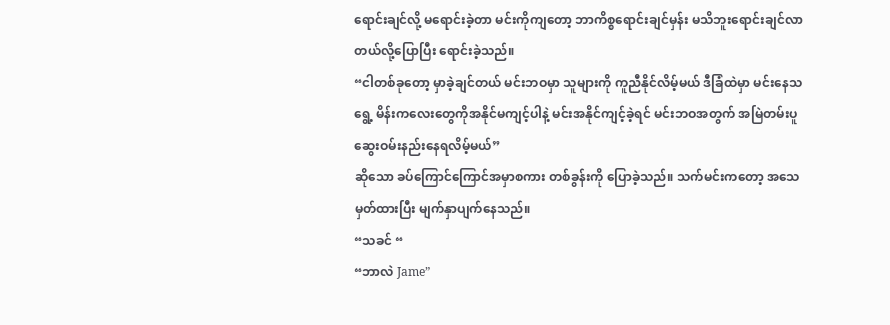ရောင်းချင်လို့ မရောင်းခဲ့တာ မင်းကိုကျတော့ ဘာကိစ္စရောင်းချင်မှန်း မသိဘူးရောင်းချင်လာတယ်လို့ပြောပြီး ရောင်းခဲ့သည်။
“ငါတစ်ခုတော့ မှာခဲ့ချင်တယ် မင်းဘဝမှာ သူများကို ကူညီနိုင်လိမ့်မယ် ဒီခြံထဲမှာ မင်းနေသရွေ့ မိန်းကလေးတွေကိုအနိုင်မကျင့်ပါနဲ့ မင်းအနိုင်ကျင့်ခဲ့ရင် မင်းဘဝအတွက် အမြဲတမ်းပူဆွေးဝမ်းနည်းနေရလိမ့်မယ်”
ဆိုသော ခပ်ကြောင်ကြောင်အမှာစကား တစ်ခွန်းကို ပြောခဲ့သည်။ သက်မင်းကတော့ အသေမှတ်ထားပြီး မျက်နှာပျက်နေသည်။
“သခင် “
“ဘာလဲ Jame”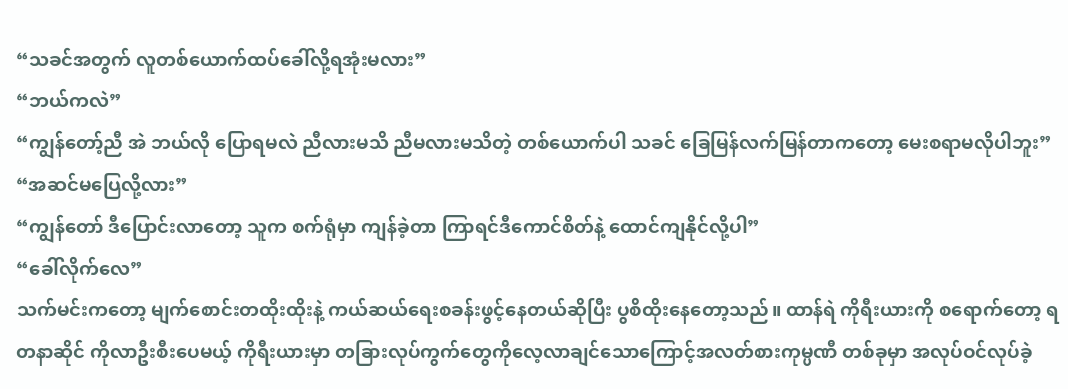“သခင်အတွက် လူတစ်ယောက်ထပ်ခေါ်လို့ရအုံးမလား”
“ဘယ်ကလဲ”
“ကျွန်တော့်ညီ အဲ ဘယ်လို ပြောရမလဲ ညီလားမသိ ညီမလားမသိတဲ့ တစ်ယောက်ပါ သခင် ခြေမြန်လက်မြန်တာကတော့ မေးစရာမလိုပါဘူး”
“အဆင်မပြေလို့လား”
“ကျွန်တော် ဒီပြောင်းလာတော့ သူက စက်ရုံမှာ ကျန်ခဲ့တာ ကြာရင်ဒီကောင်စိတ်နဲ့ ထောင်ကျနိုင်လို့ပါ”
“ခေါ်လိုက်လေ”
သက်မင်းကတော့ မျက်စောင်းတထိုးထိုးနဲ့ ကယ်ဆယ်ရေးစခန်းဖွင့်နေတယ်ဆိုပြီး ပွစိထိုးနေတော့သည်။ ထာန်ရဲ ကိုရီးယားကို စရောက်တော့ ရတနာဆိုင် ကိုလာဦးစီးပေမယ့် ကိုရီးယားမှာ တခြားလုပ်ကွက်တွေကိုလေ့လာချင်သောကြောင့်အလတ်စားကုမ္ပဏီ တစ်ခုမှာ အလုပ်ဝင်လုပ်ခဲ့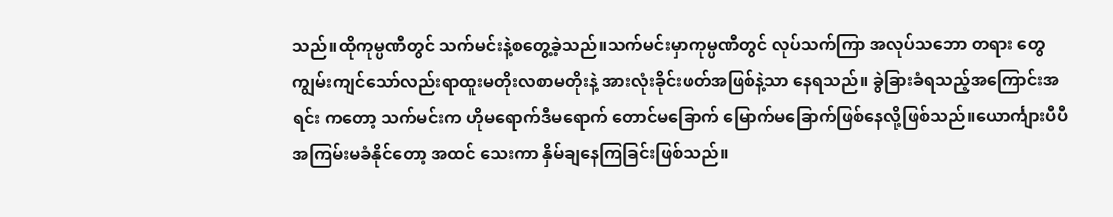သည်။ထိုကုမ္ပဏီတွင် သက်မင်းနဲ့စတွေ့ခဲ့သည်။သက်မင်းမှာကုမ္ပဏီတွင် လုပ်သက်ကြာ အလုပ်သဘော တရား တွေကျွမ်းကျင်သော်လည်းရာထူးမတိုးလစာမတိုးနဲ့ အားလုံးခိုင်းဖတ်အဖြစ်နဲ့သာ နေရသည်။ ခွဲခြားခံရသည့်အကြောင်းအရင်း ကတော့ သက်မင်းက ဟိုမရောက်ဒီမရောက် တောင်မခြောက် မြောက်မခြောက်ဖြစ်နေလို့ဖြစ်သည်။ယောင်္ကျားပီပီ အကြမ်းမခံနိုင်တော့ အထင် သေးကာ နှိမ်ချနေကြခြင်းဖြစ်သည်။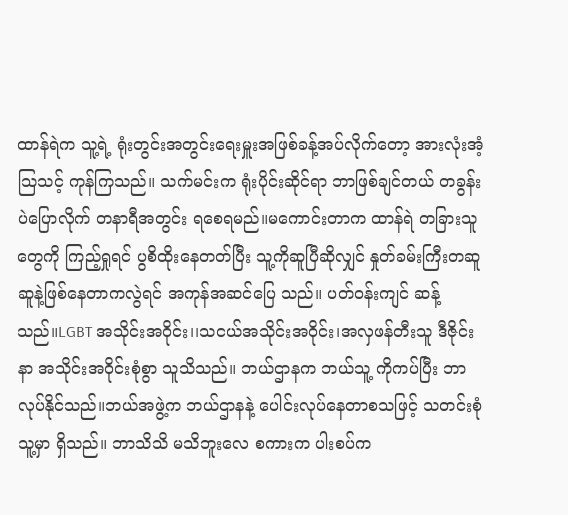ထာန်ရဲက သူ့ရဲ့ ရုံးတွင်းအတွင်းရေးမှူးအဖြစ်ခန့်အပ်လိုက်တော့ အားလုံးအံ့သြသင့် ကုန်ကြသည်။ သက်မင်းက ရုံးပိုင်းဆိုင်ရာ ဘာဖြစ်ချင်တယ် တခွန်းပဲပြောလိုက် တနာရီအတွင်း ရစေရမည်။မကောင်းတာက ထာန်ရဲ တခြားသူတွေကို ကြည့်ရှုရင် ပွစိထိုးနေတတ်ပြီး သူ့ကိုဆူပြီဆိုလျှင် နှုတ်ခမ်းကြီးတဆူဆူနဲ့ဖြစ်နေတာကလွဲရင် အကုန်အဆင်ပြေ သည်။ ပတ်ဝန်းကျင် ဆန့်သည်။LGBT အသိုင်းအဝိုင်း၊၊သငယ်အသိုင်းအဝိုင်း၊အလှဖန်တီးသူ ဒီဇိုင်းနာ အသိုင်းအဝိုင်းစုံစွာ သူသိသည်။ ဘယ်ဌာနက ဘယ်သူ့ ကိုကပ်ပြီး ဘာလုပ်နိုင်သည်။ဘယ်အဖွဲ့က ဘယ်ဌာနနဲ့ ပေါင်းလုပ်နေတာစသဖြင့် သတင်းစုံသူ့မှာ ရှိသည်။ ဘာသိသိ မသိဘူးလေ စကားက ပါးစပ်က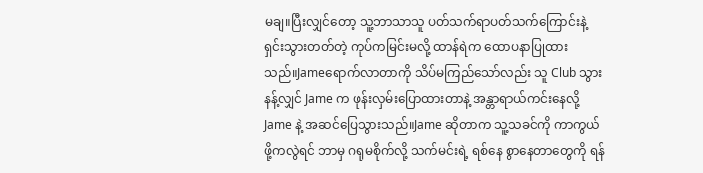မချ။ပြီးလျှင်တော့ သူ့ဘာသာသူ ပတ်သက်ရာပတ်သက်ကြောင်းနဲ့ ရှင်းသွားတတ်တဲ့ ကုပ်ကမြင်းမလို့ ထာန်ရဲက ထောပနာပြုထားသည်။Jameရောက်လာတာကို သိပ်မကြည်သော်လည်း သူ Club သွားနန့်လျှင် Jame က ဖုန်းလှမ်းပြောထားတာနဲ့ အန္တာရာယ်ကင်းနေလို့ Jame နဲ့ အဆင်ပြေသွားသည်။Jame ဆိုတာက သူ့သခင်ကို ကာကွယ်ဖို့ကလွဲရင် ဘာမှ ဂရုမစိုက်လို့ သက်မင်းရဲ့ ရစ်နေ စွာနေတာတွေကို ရန်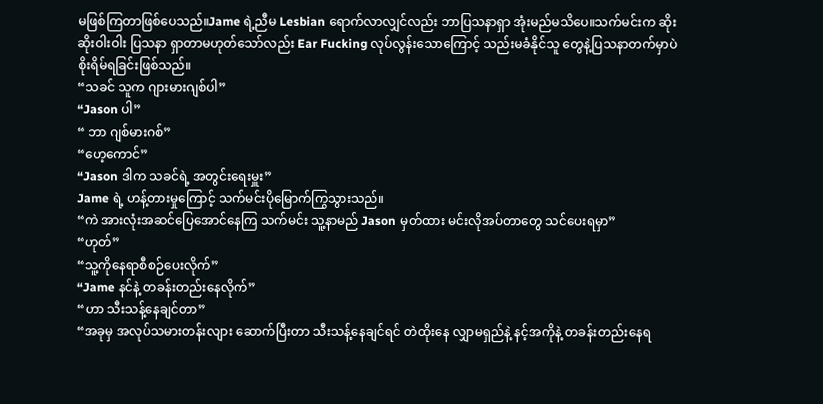မဖြစ်ကြတာဖြစ်ပေသည်။Jame ရဲ့ညီမ Lesbian ရောက်လာလျှင်လည်း ဘာပြသနာရှာ အုံးမည်မသိပေ။သက်မင်းက ဆိုးဆိုးဝါးဝါး ပြသနာ ရှာတာမဟုတ်သော်လည်း Ear Fucking လုပ်လွန်းသောကြောင့် သည်းမခံနိုင်သူ တွေနဲ့ပြသနာတက်မှာပဲစိုးရိမ်ရခြင်းဖြစ်သည်။
“သခင် သူက ဂျားမားဂျစ်ပါ”
“Jason ပါ”
“ ဘာ ဂျစ်မားဂစ်”
“ဟေ့ကောင်”
“Jason ဒါက သခင်ရဲ့ အတွင်းရေးမှူး”
Jame ရဲ့ ဟန့်တားမှုကြောင့် သက်မင်းပိုမြောက်ကြွသွားသည်။
“ကဲ အားလုံးအဆင်ပြေအောင်နေကြ သက်မင်း သူ့နာမည် Jason မှတ်ထား မင်းလိုအပ်တာတွေ သင်ပေးရမှာ”
“ဟုတ်”
“သူ့ကိုနေရာစီစဉ်ပေးလိုက်”
“Jame နင်နဲ့ တခန်းတည်းနေလိုက်”
“ဟာ သီးသန့်နေချင်တာ”
“အခုမှ အလုပ်သမားတန်းလျား ဆောက်ပြီးတာ သီးသန့်နေချင်ရင် တဲထိုးနေ လျှာမရှည်နဲ့ နင့်အကိုနဲ့ တခန်းတည်းနေရ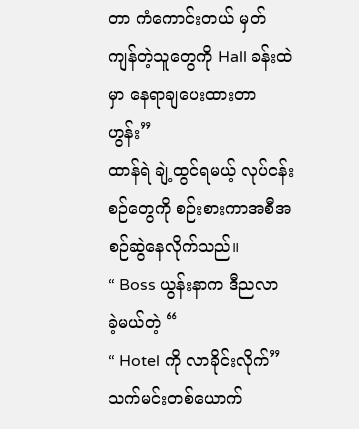တာ ကံကောင်းတယ် မှတ် ကျန်တဲ့သူတွေကို Hall ခန်းထဲမှာ နေရာချပေးထားတာ ဟွန်း”
ထာန်ရဲ ချဲ့ထွင်ရမယ့် လုပ်ငန်းစဉ်တွေကို စဉ်းစားကာအစီအစဉ်ဆွဲနေလိုက်သည်။
“ Boss ယွန်းနာက ဒီညလာခဲ့မယ်တဲ့ “
“ Hotel ကို လာခိုင်းလိုက်”
သက်မင်းတစ်ယောက်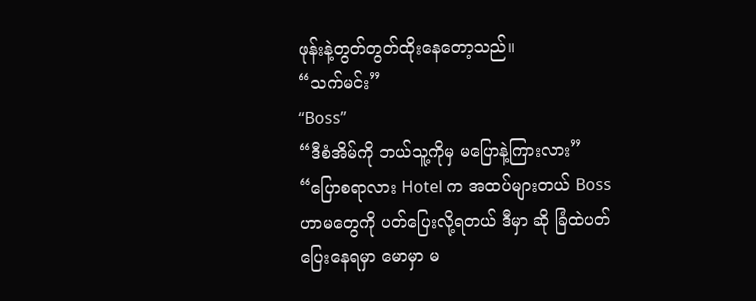ဖုန်းနဲ့တွတ်တွတ်ထိုးနေတော့သည်။
“သက်မင်း”
“Boss”
“ဒီစံအိမ်ကို ဘယ်သူ့ကိုမှ မပြောနဲ့ကြားလား”
“ပြောစရာလား Hotel က အထပ်များတယ် Boss ဟာမတွေကို ပတ်ပြေးလို့ရတယ် ဒီမှာ ဆို ခြံထဲပတ်ပြေးနေရမှာ မောမှာ မ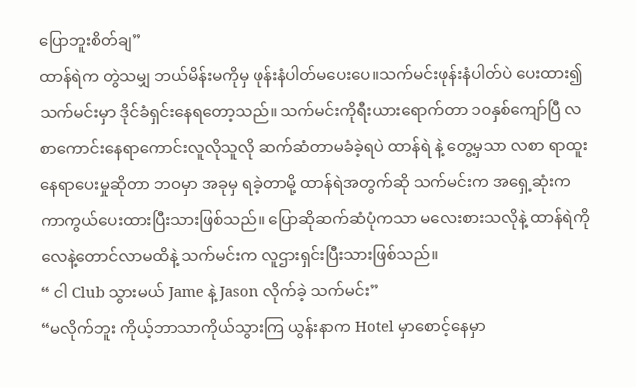ပြောဘူးစိတ်ချ”
ထာန်ရဲက တွဲသမျှ ဘယ်မိန်းမကိုမှ ဖုန်းနံပါတ်မပေးပေ။သက်မင်းဖုန်းနံပါတ်ပဲ ပေးထား၍ သက်မင်းမှာ ဒိုင်ခံရှင်းနေရတော့သည်။ သက်မင်းကိုရီးယားရောက်တာ ၁၀နှစ်ကျော်ပြီ လစာကောင်းနေရာကောင်းလူလိုသူလို ဆက်ဆံတာမခံခဲ့ရပဲ ထာန်ရဲ နဲ့ တွေ့မှသာ လစာ ရာထူး နေရာပေးမှုဆိုတာ ဘဝမှာ အခုမှ ရခဲ့တာမို့ ထာန်ရဲအတွက်ဆို သက်မင်းက အရှေ့ဆုံးက ကာကွယ်ပေးထားပြီးသားဖြစ်သည်။ ပြောဆိုဆက်ဆံပုံကသာ မလေးစားသလိုနဲ့ ထာန်ရဲကို လေနဲ့တောင်လာမထိနဲ့ သက်မင်းက လူဌားရှင်းပြီးသားဖြစ်သည်။
“ ငါ Club သွားမယ် Jame နဲ့ Jason လိုက်ခဲ့ သက်မင်း”
“မလိုက်ဘူး ကိုယ့်ဘာသာကိုယ်သွားကြ ယွန်းနာက Hotel မှာစောင့်နေမှာ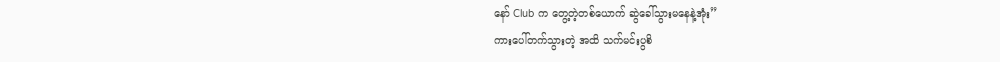နော် Club က တွေ့တဲ့တစ်ယောက် ဆွဲခေါ်သွားမနေနဲ့အုံး”
ကားပေါ်တက်သွားတဲ့ အထိ သက်မင်းပွစိ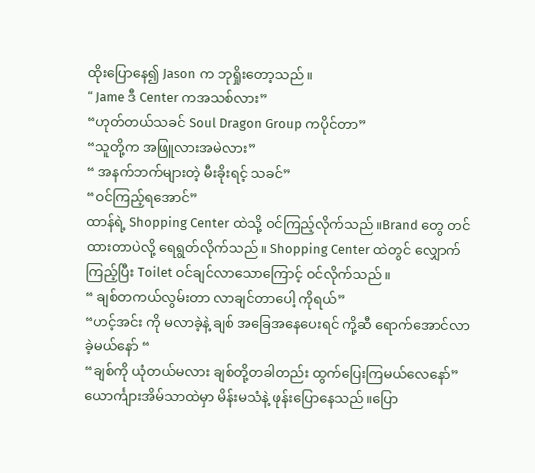ထိုးပြောနေ၍ Jason က ဘုရှိုးတော့သည်။
“ Jame ဒီ Center ကအသစ်လား”
“ဟုတ်တယ်သခင် Soul Dragon Group ကပိုင်တာ”
“သူတို့က အဖြူလားအမဲလား”
“ အနက်ဘက်များတဲ့ မီးခိုးရင့် သခင်”
“ဝင်ကြည့်ရအောင်”
ထာန်ရဲ့ Shopping Center ထဲသို့ ဝင်ကြည့်လိုက်သည်။Brand တွေ တင်ထားတာပဲလို့ ရေရွတ်လိုက်သည်။ Shopping Center ထဲတွင် လျှောက်ကြည့်ပြီး Toilet ဝင်ချင်လာသောကြောင့် ဝင်လိုက်သည်။
“ ချစ်တကယ်လွမ်းတာ လာချင်တာပေါ့ ကိုရယ်”
“ဟင့်အင်း ကို မလာခဲ့နဲ့ ချစ် အခြေအနေပေးရင် ကို့ဆီ ရောက်အောင်လာခဲ့မယ်နော် “
“ချစ်ကို ယုံတယ်မလား ချစ်တို့တခါတည်း ထွက်ပြေးကြမယ်လေနော်”
ယောင်္ကျားအိမ်သာထဲမှာ မိန်းမသံနဲ့ ဖုန်းပြောနေသည်။ပြော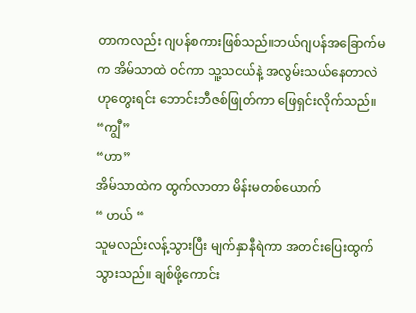တာကလည်း ဂျပန်စကားဖြစ်သည်။ဘယ်ဂျပန်အခြောက်မက အိမ်သာထဲ ဝင်ကာ သူ့သငယ်နဲ့ အလွမ်းသယ်နေတာလဲဟုတွေးရင်း ဘောင်းဘီဇစ်ဖြုတ်ကာ ဖြေရှင်းလိုက်သည်။
“ကျွီ”
“ဟာ”
အိမ်သာထဲက ထွက်လာတာ မိန်းမတစ်ယောက်
“ ဟယ် “
သူမလည်းလန့်သွားပြီး မျက်နှာနီရဲကာ အတင်းပြေးထွက်သွားသည်။ ချစ်ဖို့ကောင်း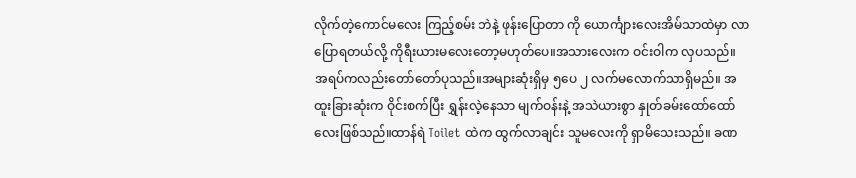လိုက်တဲ့ကောင်မလေး ကြည့်စမ်း ဘဲနဲ့ ဖုန်းပြောတာ ကို ယောင်္ကျားလေးအိမ်သာထဲမှာ လာပြောရတယ်လို့ ကိုရီးယားမလေးတော့မဟုတ်ပေ။အသားလေးက ဝင်းဝါက လှပသည်။ အရပ်ကလည်းတော်တော်ပုသည်။အများဆုံးရှိမှ ၅ပေ ၂ လက်မလောက်သာရှိမည်။ အထူးခြားဆုံးက ဝိုင်းစက်ပြီး ရွှန်းလဲ့နေသာ မျက်ဝန်းနဲ့ အသဲယားစွာ နှုတ်ခမ်းထော်ထော်လေးဖြစ်သည်။ထာန်ရဲ Toilet ထဲက ထွက်လာချင်း သူမလေးကို ရှာမိသေးသည်။ ခဏ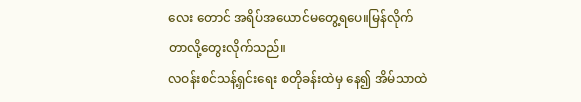လေး တောင် အရိပ်အယောင်မတွေ့ရပေ။မြန်လိုက်တာလို့တွေးလိုက်သည်။
လဝန်းစင်သန့်ရှင်းရေး စတိုခန်းထဲမှ နေ၍ အိမ်သာထဲ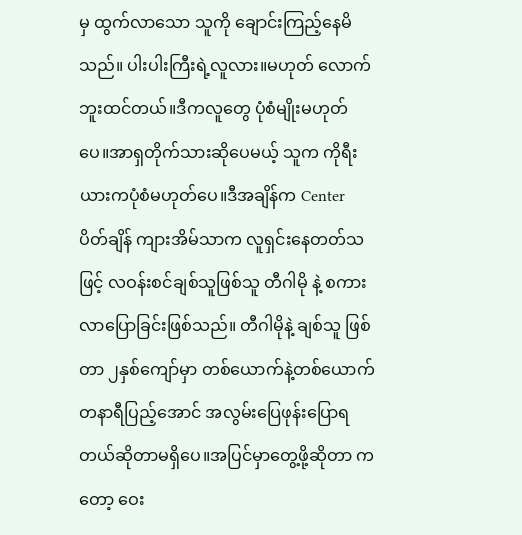မှ ထွက်လာသော သူကို ချောင်းကြည့်နေမိသည်။ ပါးပါးကြီးရဲ့လူလား။မဟုတ် လောက်ဘူးထင်တယ်။ဒီကလူတွေ ပုံစံမျိုးမဟုတ်ပေ။အာရှတိုက်သားဆိုပေမယ့် သူက ကိုရီးယားကပုံစံမဟုတ်ပေ။ဒီအချိန်က Center ပိတ်ချိန် ကျားအိမ်သာက လူရှင်းနေတတ်သဖြင့် လဝန်းစင်ချစ်သူဖြစ်သူ တီဂါမို နဲ့ စကားလာပြောခြင်းဖြစ်သည်။ တီဂါမိုနဲ့ ချစ်သူ ဖြစ်တာ ၂နှစ်ကျော်မှာ တစ်ယောက်နဲ့တစ်ယောက် တနာရီပြည့်အောင် အလွမ်းပြေဖုန်းပြောရတယ်ဆိုတာမရှိပေ။အပြင်မှာတွေ့ဖို့ဆိုတာ ကတော့ ဝေး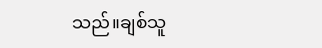သည်။ချစ်သူ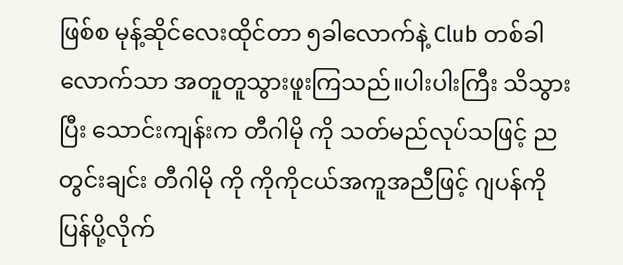ဖြစ်စ မုန့်ဆိုင်လေးထိုင်တာ ၅ခါလောက်နဲ့ Club တစ်ခါလောက်သာ အတူတူသွားဖူးကြသည်။ပါးပါးကြီး သိသွားပြီး သောင်းကျန်းက တီဂါမို ကို သတ်မည်လုပ်သဖြင့် ညတွင်းချင်း တီဂါမို ကို ကိုကိုငယ်အကူအညီဖြင့် ဂျပန်ကို ပြန်ပို့လိုက်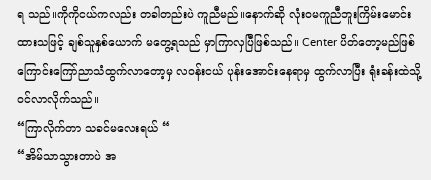ရ သည်။ကိုကိုငယ်ကလည်း တခါတည်းပဲ ကူညီမည်။နောက်ဆို လုံးဝမကူညီဘူးကြိမ်းမောင်းထားသဖြင့် ချစ်သူနှစ်ယောက် မတွေ့ရသည် မှာကြာလှပြီဖြစ်သည်။ Center ပိတ်တော့မည်ဖြစ်ကြောင်းကြော်ညာသံထွက်လာတော့မှ လဝန်းငယ် ပုန်းအောင်းနေရာမှ ထွက်လာပြီး ရုံးခန်းထဲသို့ ဝင်လာလိုက်သည်။
“ကြာလိုက်တာ သခင်မလေးရယ် “
“အိမ်သာသွားတာပဲ အ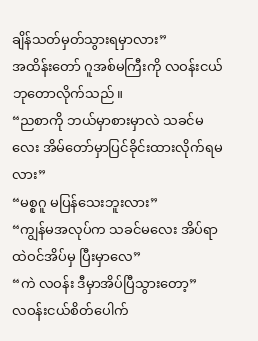ချိန်သတ်မှတ်သွားရမှာလား”
အထိန်းတော် ဂူအစ်မကြီးကို လဝန်းငယ်ဘုတောလိုက်သည်။
“ညစာကို ဘယ်မှာစားမှာလဲ သခင်မလေး အိမ်တော်မှာပြင်ခိုင်းထားလိုက်ရမလား”
“မစ္စဂူ မပြန်သေးဘူးလား”
“ကျွန်မအလုပ်က သခင်မလေး အိပ်ရာထဲဝင်အိပ်မှ ပြီးမှာလေ”
“ကဲ လဝန်း ဒီမှာအိပ်ပြီသွားတော့”
လဝန်းငယ်စိတ်ပေါက်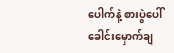ပေါက်နဲ့ စားပွဲပေါ်ခေါင်းမှောက်ချ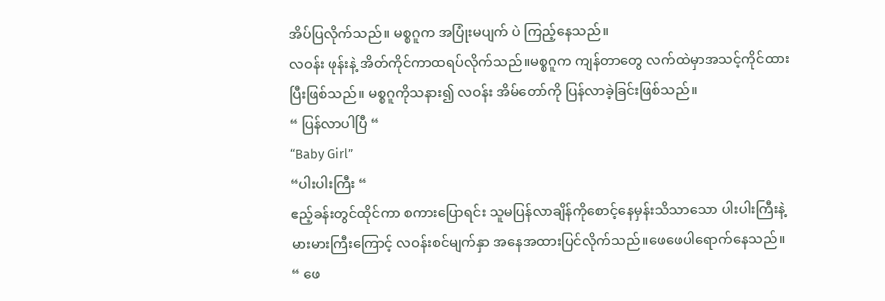အိပ်ပြလိုက်သည်။ မစ္စဂူက အပြုံးမပျက် ပဲ ကြည့်နေသည်။
လဝန်း ဖုန်းနဲ့ အိတ်ကိုင်ကာထရပ်လိုက်သည်။မစ္စဂူက ကျန်တာတွေ လက်ထဲမှာအသင့်ကိုင်ထားပြီးဖြစ်သည်။ မစ္စဂူကိုသနား၍ လဝန်း အိမ်တော်ကို ပြန်လာခဲ့ခြင်းဖြစ်သည်။
“ ပြန်လာပါပြီ “
“Baby Girl”
“ပါးပါးကြီး “
ဧည့်ခန်းတွင်ထိုင်ကာ စကားပြောရင်း သူမပြန်လာချိန်ကိုစောင့်နေမှန်းသိသာသော ပါးပါးကြီးနဲ့မားမားကြီးကြောင့် လဝန်းစင်မျက်နှာ အနေအထားပြင်လိုက်သည်။ဖေဖေပါရောက်နေသည်။
“ ဖေ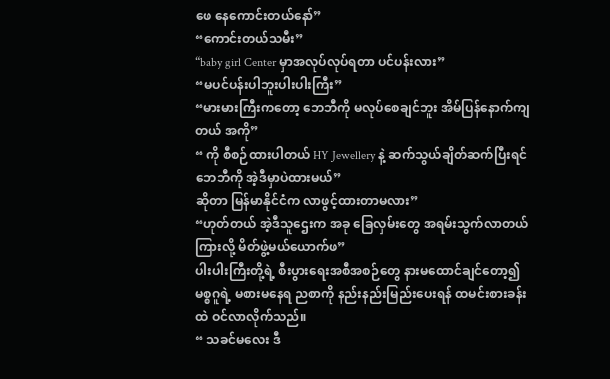ဖေ နေကောင်းတယ်နော်”
“ကောင်းတယ်သမီး”
“baby girl Center မှာအလုပ်လုပ်ရတာ ပင်ပန်းလား”
“မပင်ပန်းပါဘူးပါးပါးကြီး”
“မားမားကြီးကတော့ ဘေဘီကို မလုပ်စေချင်ဘူး အိမ်ပြန်နောက်ကျတယ် အကို”
“ ကို စီစဉ်ထားပါတယ် HY Jewellery နဲ့ ဆက်သွယ်ချိတ်ဆက်ပြီးရင် ဘေဘီကို အဲ့ဒီမှာပဲထားမယ်”
ဆိုတာ မြန်မာနိုင်ငံက လာဖွင့်ထားတာမလား”
“ဟုတ်တယ် အဲ့ဒီသူဌေးက အခု ခြေလှမ်းတွေ အရမ်းသွက်လာတယ်ကြားလို့ မိတ်ဖွဲ့မယ်ယောက်ဖ”
ပါးပါးကြီးတို့ရဲ့ စီးပွားရေးအစီအစဉ်တွေ နားမထောင်ချင်တော့၍ မစ္စဂူရဲ့ မစားမနေရ ညစာကို နည်းနည်းမြည်းပေးရန် ထမင်းစားခန်းထဲ ဝင်လာလိုက်သည်။
“ သခင်မလေး ဒီ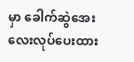မှာ ခေါက်ဆွဲအေးလေးလုပ်ပေးထား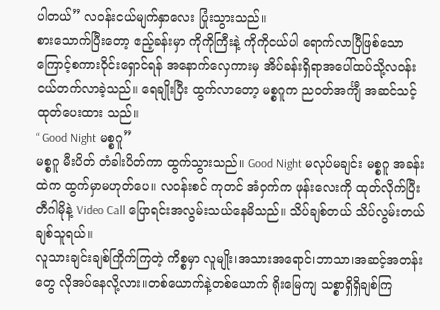ပါတယ်” လဝန်းငယ်မျက်နှာလေး ပြုံးသွားသည်။
စားသောက်ပြီးတော့ ဧည့်ခန်းမှာ ကိုကိုကြီးနဲ့ ကိုကိုငယ်ပါ ရောက်လာပြီဖြစ်သောကြောင့်စကားဝိုင်းရှောင်ရန် အနောက်လှေကားမှ အိပ်ခန်းရှိရာအပေါ်ထပ်သို့လဝန်းငယ်တက်လာခဲ့သည်။ ရေချိုးပြီး ထွက်လာတော့ မစ္စဂူက ညဝတ်အင်္ကျီ အဆင်သင့်ထုတ်ပေးထား သည်။
“ Good Night မစ္စဂူ”
မစ္စဂူ မီးပိတ် တံခါးပိတ်ကာ ထွက်သွားသည်။ Good Night မလုပ်မချင်း မစ္စဂူ အခန်းထဲက ထွက်မှာမဟုတ်ပေ။ လဝန်းစင် ကုတင် အံဝှက်က ဖုန်းလေးကို ထုတ်လိုက်ပြီး တီဂါမိုနဲ့ Video Call ပြောရင်းအလွမ်းသယ်နေမိသည်။ သိပ်ချစ်တယ် သိပ်လွမ်းတယ် ချစ်သူရယ်။
လူသားချင်းချစ်ကြိုက်ကြတဲ့ ကိစ္စမှာ လူမျိုး၊အသားအရောင်၊ဘာသာ၊အဆင့်အတန်းတွေ လိုအပ်နေလို့လား။တစ်ယောက်နဲ့တစ်ယောက် ရိုးမြေကျ သစ္စာရှိရှိချစ်ကြ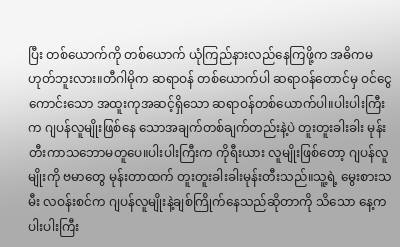ပြီး တစ်ယောက်ကို တစ်ယောက် ယုံကြည်နားလည်နေကြဖို့က အဓိကမဟုတ်ဘူးလား။တီဂါမိုက ဆရာဝန် တစ်ယောက်ပါ ဆရာဝန်တောင်မှ ဝင်ငွေကောင်းသော အထူးကုအဆင့်ရှိသော ဆရာဝန်တစ်ယောက်ပါ။ပါးပါးကြီးက ဂျပန်လူမျိုးဖြစ်နေ သောအချက်တစ်ချက်တည်းနဲ့ပဲ တူးတူးခါးခါး မုန်းတီးကာသဘောမတူပေ။ပါးပါးကြီးက ကိုရီးယား လူမျိုးဖြစ်တော့ ဂျပန်လူမျိုးကို ဗမာတွေ မုန်းတာထက် တူးတူးခါးခါးမုန်းတီးသည်။သူ့ရဲ့ မွေးစားသမီး လဝန်းစင်က ဂျပန်လူမျိုးနဲ့ချစ်ကြိုက်နေသည်ဆိုတာကို သိသော နေ့က ပါးပါးကြီး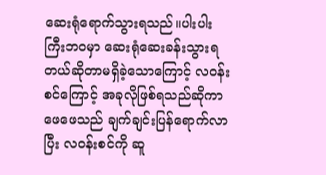ဆေးရုံရောက်သွားရသည်။ပါးပါးကြီးဘဝမှာ ဆေးရုံဆေးခန်းသွားရတယ်ဆိုတာမရှိခဲ့သောကြောင့် လဝန်းစင်ကြောင့် အခုလိုဖြစ်ရသည်ဆိုကာ ဖေဖေသည် ချက်ချင်းပြန်ရောက်လာပြီး လဝန်းစင်ကို ဆူ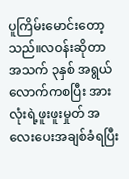ပူကြိမ်းမောင်းတော့သည်။လဝန်းဆိုတာ အသက် ၃နှစ် အရွယ် လောက်ကစပြီး အားလုံးရဲ့ဖူးဖူးမှုတ် အလေးပေးအချစ်ခံရပြီး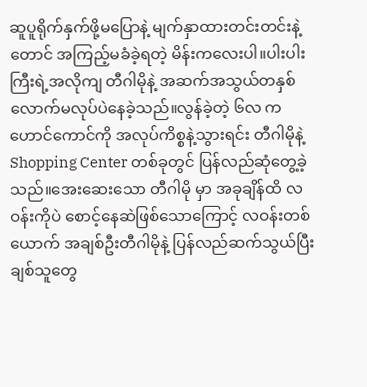ဆူပူရိုက်နှက်ဖို့မပြောနဲ့ မျက်နှာထားတင်းတင်းနဲ့ တောင် အကြည့်မခံခဲ့ရတဲ့ မိန်းကလေးပါ။ပါးပါးကြီးရဲ့အလိုကျ တီဂါမိုနဲ့ အဆက်အသွယ်တနှစ်လောက်မလုပ်ပဲနေခဲ့သည်။လွန်ခဲ့တဲ့ ၆လ က ဟောင်ကောင်ကို အလုပ်ကိစ္စနဲ့သွားရင်း တီဂါမိုနဲ့ Shopping Center တစ်ခုတွင် ပြန်လည်ဆုံတွေ့ခဲ့သည်။အေးဆေးသော တီဂါမို မှာ အခုချိန်ထိ လဝန်းကိုပဲ စောင့်နေဆဲဖြစ်သောကြောင့် လဝန်းတစ်ယောက် အချစ်ဦးတီဂါမိုနဲ့ ပြန်လည်ဆက်သွယ်ပြီး ချစ်သူတွေ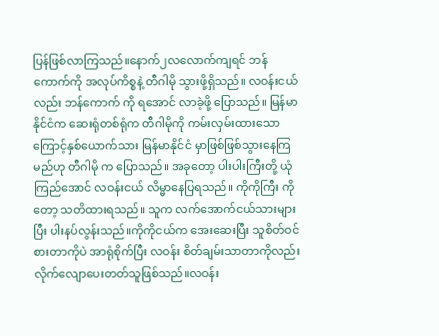ပြန်ဖြစ်လာကြသည်။နောက်၂လလောက်ကျရင် ဘန်ကောက်ကို အလုပ်ကိစ္စနဲ့ တီဂါမို သွားဖို့ရှိသည်။ လဝန်းငယ်လည်း ဘန်ကောက် ကို ရအောင် လာခဲ့ဖို့ ပြောသည်။ မြန်မာနိုင်ငံက ဆေးရုံတစ်ရုံက တီဂါမိုကို ကမ်းလှမ်းထားသောကြောင့်နှစ်ယောက်သား မြန်မာနိုင်ငံ မှာဖြစ်ဖြစ်သွားနေကြမည်ဟု တီဂါမို က ပြောသည်။ အခုတော့ ပါးပါးကြီးတို့ ယုံကြည်အောင် လဝန်းငယ် လိမ္မာနေပြရသည်။ ကိုကိုကြီး ကိုတော့ သတိထားရသည်။ သူက လက်အောက်ငယ်သားများပြီး ပါးနပ်လွန်းသည်။ကိုကိုငယ်က အေးဆေးပြီး သူစိတ်ဝင်စားတာကိုပဲ အာရုံစိုက်ပြီး လဝန်း စိတ်ချမ်းသာတာကိုလည်း လိုက်လျောပေးတတ်သူဖြစ်သည်။လဝန်း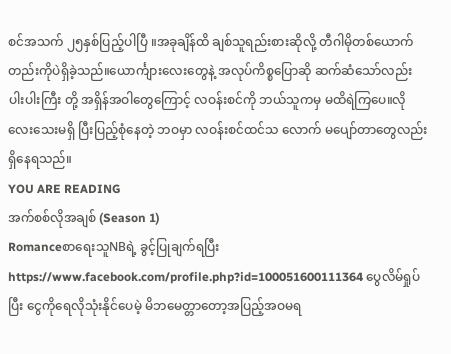စင်အသက် ၂၅နှစ်ပြည့်ပါပြီ ။အခုချိန်ထိ ချစ်သူရည်းစားဆိုလို့ တီဂါမိုတစ်ယောက်တည်းကိုပဲရှိခဲ့သည်။ယောင်္ကျားလေးတွေနဲ့ အလုပ်ကိစ္စပြောဆို ဆက်ဆံသော်လည်း ပါးပါးကြီး တို့ အရှိန်အဝါတွေကြောင့် လဝန်းစင်ကို ဘယ်သူကမှ မထိရဲကြပေ။လိုလေးသေးမရှိ ပြီးပြည့်စုံနေတဲ့ ဘဝမှာ လဝန်းစင်ထင်သ လောက် မပျော်တာတွေလည်း ရှိနေရသည်။
YOU ARE READING
အက်စစ်လိုအချစ် (Season 1)
RomanceစာရေးသူNBရဲ့ ခွင့်ပြုချက်ရပြီး https://www.facebook.com/profile.php?id=100051600111364 ပွေလိမ်ရှုပ်ပြီး ငွေကိုရေလိုသုံးနိုင်ပေမဲ့ မိဘမေတ္တာတော့အပြည့်အဝမရ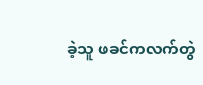ခဲ့သူ ဖခင်ကလက်တွဲ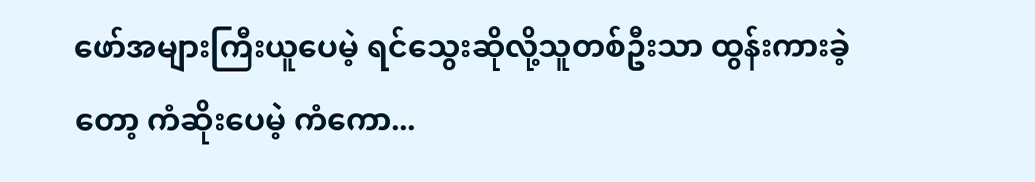ဖော်အများကြီးယူပေမဲ့ ရင်သွေးဆိုလို့သူတစ်ဦးသာ ထွန်းကားခဲ့တော့ ကံဆိုးပေမဲ့ ကံကော...